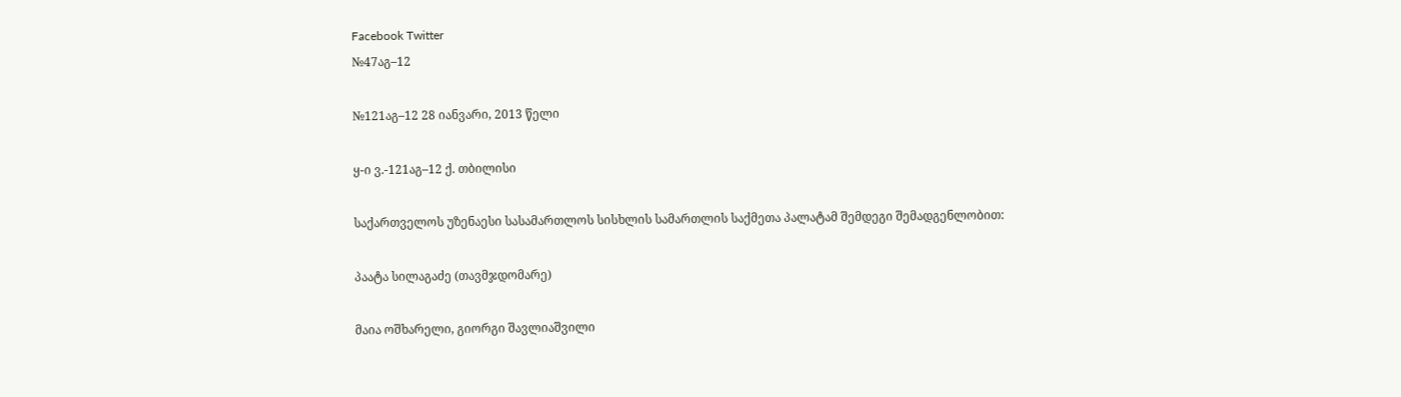Facebook Twitter
№47აგ–12

№121აგ–12 28 იანვარი, 2013 წელი

ყ-ი ვ.-121აგ–12 ქ. თბილისი

საქართველოს უზენაესი სასამართლოს სისხლის სამართლის საქმეთა პალატამ შემდეგი შემადგენლობით:

პაატა სილაგაძე (თავმჯდომარე)

მაია ოშხარელი, გიორგი შავლიაშვილი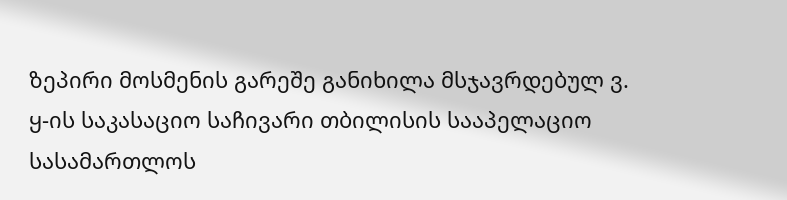ზეპირი მოსმენის გარეშე განიხილა მსჯავრდებულ ვ. ყ-ის საკასაციო საჩივარი თბილისის სააპელაციო სასამართლოს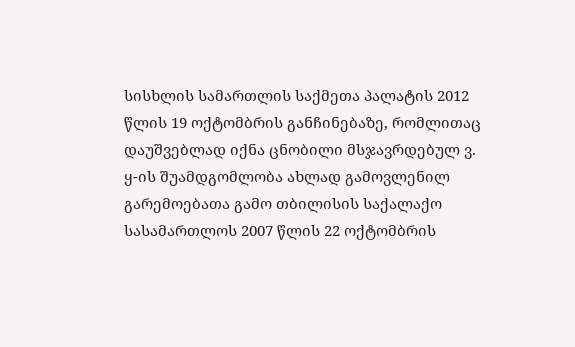სისხლის სამართლის საქმეთა პალატის 2012 წლის 19 ოქტომბრის განჩინებაზე, რომლითაც დაუშვებლად იქნა ცნობილი მსჯავრდებულ ვ. ყ-ის შუამდგომლობა ახლად გამოვლენილ გარემოებათა გამო თბილისის საქალაქო სასამართლოს 2007 წლის 22 ოქტომბრის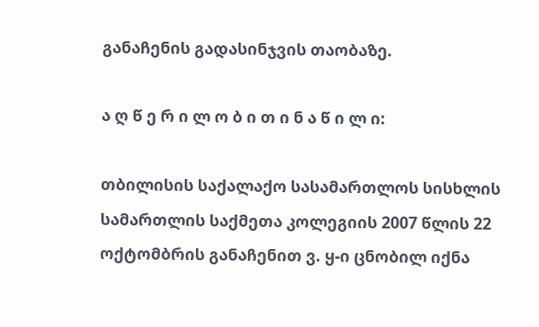განაჩენის გადასინჯვის თაობაზე.

ა ღ წ ე რ ი ლ ო ბ ი თ ი ნ ა წ ი ლ ი:

თბილისის საქალაქო სასამართლოს სისხლის სამართლის საქმეთა კოლეგიის 2007 წლის 22 ოქტომბრის განაჩენით ვ. ყ-ი ცნობილ იქნა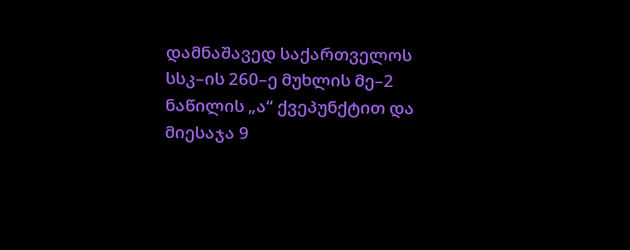დამნაშავედ საქართველოს სსკ–ის 260–ე მუხლის მე–2 ნაწილის „ა“ ქვეპუნქტით და მიესაჯა 9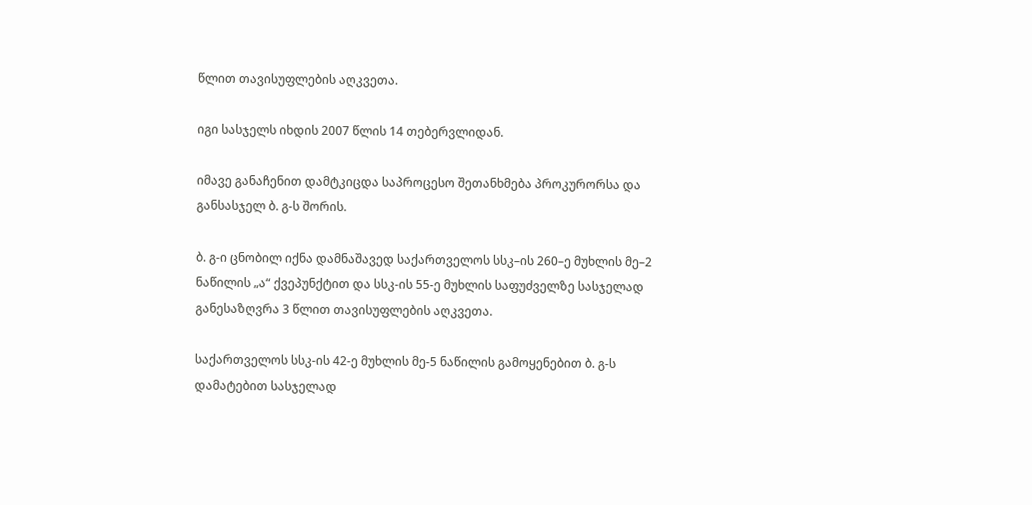წლით თავისუფლების აღკვეთა.

იგი სასჯელს იხდის 2007 წლის 14 თებერვლიდან.

იმავე განაჩენით დამტკიცდა საპროცესო შეთანხმება პროკურორსა და განსასჯელ ბ. გ-ს შორის.

ბ. გ-ი ცნობილ იქნა დამნაშავედ საქართველოს სსკ–ის 260–ე მუხლის მე–2 ნაწილის „ა“ ქვეპუნქტით და სსკ-ის 55-ე მუხლის საფუძველზე სასჯელად განესაზღვრა 3 წლით თავისუფლების აღკვეთა.

საქართველოს სსკ-ის 42-ე მუხლის მე-5 ნაწილის გამოყენებით ბ. გ-ს დამატებით სასჯელად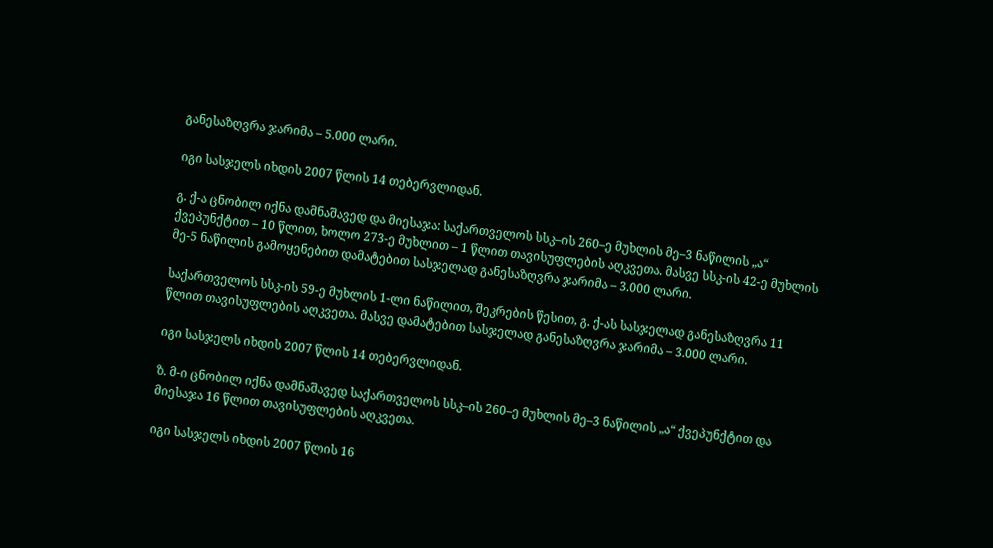განესაზღვრა ჯარიმა – 5.000 ლარი.

იგი სასჯელს იხდის 2007 წლის 14 თებერვლიდან.

გ. ქ-ა ცნობილ იქნა დამნაშავედ და მიესაჯა: საქართველოს სსკ–ის 260–ე მუხლის მე–3 ნაწილის „ა“ ქვეპუნქტით – 10 წლით, ხოლო 273-ე მუხლით – 1 წლით თავისუფლების აღკვეთა. მასვე სსკ-ის 42-ე მუხლის მე-5 ნაწილის გამოყენებით დამატებით სასჯელად განესაზღვრა ჯარიმა – 3.000 ლარი.

საქართველოს სსკ-ის 59-ე მუხლის 1-ლი ნაწილით, შეკრების წესით, გ. ქ-ას სასჯელად განესაზღვრა 11 წლით თავისუფლების აღკვეთა. მასვე დამატებით სასჯელად განესაზღვრა ჯარიმა – 3.000 ლარი.

იგი სასჯელს იხდის 2007 წლის 14 თებერვლიდან.

ზ. მ-ი ცნობილ იქნა დამნაშავედ საქართველოს სსკ–ის 260–ე მუხლის მე–3 ნაწილის „ა“ ქვეპუნქტით და მიესაჯა 16 წლით თავისუფლების აღკვეთა.

იგი სასჯელს იხდის 2007 წლის 16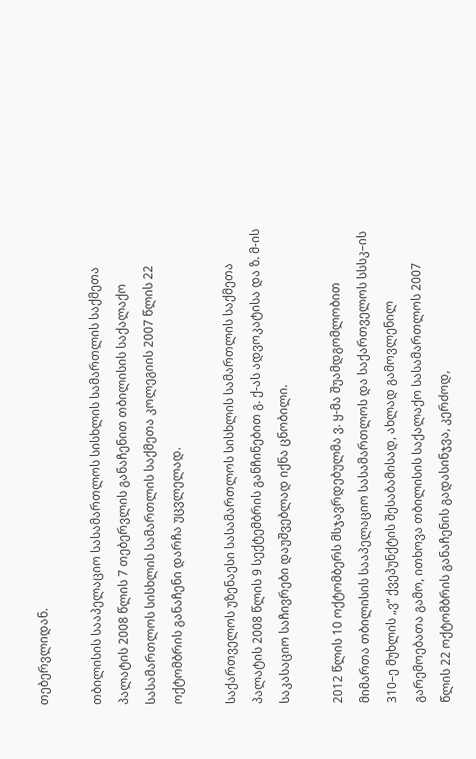თებერვლიდან.

თბილისის სააპელაციო სასამართლოს სისხლის სამართლის საქმეთა პალატის 2008 წლის 7 თებერვლის განაჩენით თბილისის საქალაქო სასამართლოს სისხლის სამართლის საქმეთა კოლეგიის 2007 წლის 22 ოქტომბრის განაჩენი დარჩა უცვლელად.

საქართველოს უზენაესი სასამართლოს სისხლის სამართლის საქმეთა პალატის 2008 წლის 9 სექტემბრის განჩინებით გ. ქ-ას ადვოკატისა და ზ. მ-ის საკასაციო საჩივრები დაუშვებლად იქნა ცნობილი.

2012 წლის 10 ოქტომბერს მსჯავრდებულმა ვ. ყ-მა შუამდგომლობით მიმართა თბილისის სააპელაციო სასამართლოს და საქართველოს სსსკ–ის 310–ე მუხლის „ვ“ ქვეპუნქტის შესაბამისად, ახლად გამოვლენილ გარემოებათა გამო, ითხოვა თბილისის საქალაქო სასამართლოს 2007 წლის 22 ოქტომბრის განაჩენის გადასინჯვა, კერძოდ,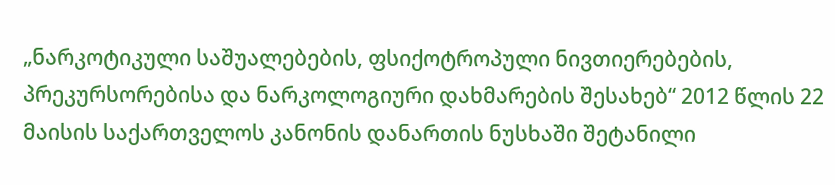„ნარკოტიკული საშუალებების, ფსიქოტროპული ნივთიერებების, პრეკურსორებისა და ნარკოლოგიური დახმარების შესახებ“ 2012 წლის 22 მაისის საქართველოს კანონის დანართის ნუსხაში შეტანილი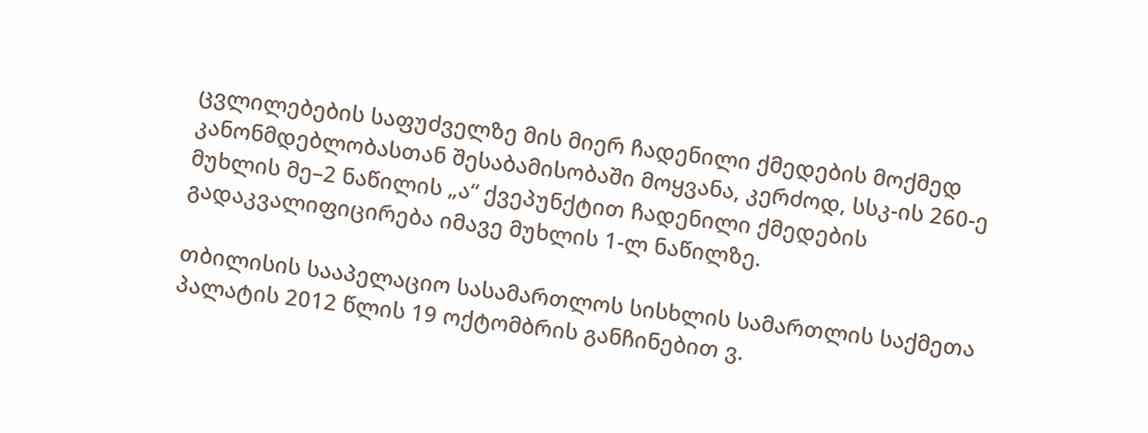ცვლილებების საფუძველზე მის მიერ ჩადენილი ქმედების მოქმედ კანონმდებლობასთან შესაბამისობაში მოყვანა, კერძოდ, სსკ-ის 260-ე მუხლის მე–2 ნაწილის „ა“ ქვეპუნქტით ჩადენილი ქმედების გადაკვალიფიცირება იმავე მუხლის 1-ლ ნაწილზე.

თბილისის სააპელაციო სასამართლოს სისხლის სამართლის საქმეთა პალატის 2012 წლის 19 ოქტომბრის განჩინებით ვ.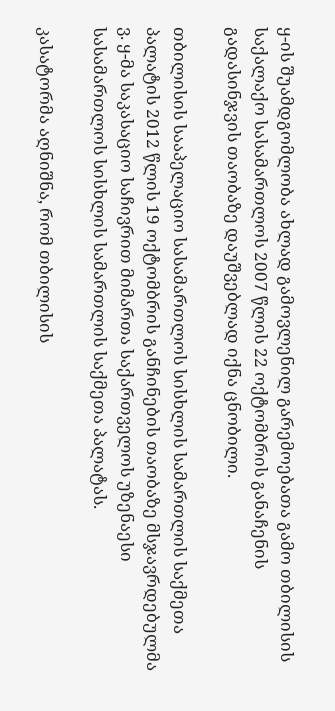ყ-ის შუამდგომლობა ახლად გამოვლენილ გარემოებათა გამო თბილისის საქალაქო სასამართლოს 2007 წლის 22 ოქტომბრის განაჩენის გადასინჯვის თაობაზე დაუშვებლად იქნა ცნობილი.

თბილისის სააპელაციო სასამართლოს სისხლის სამართლის საქმეთა პალატის 2012 წლის 19 ოქტომბრის განჩინების თაობაზე მსჯავრდებულმა ვ. ყ-მა საკასაციო საჩივრით მიმართა საქართველოს უზენაესი სასამართლოს სისხლის სამართლის საქმეთა პალატას.

კასატორმა აღნიშნა, რომ თბილისის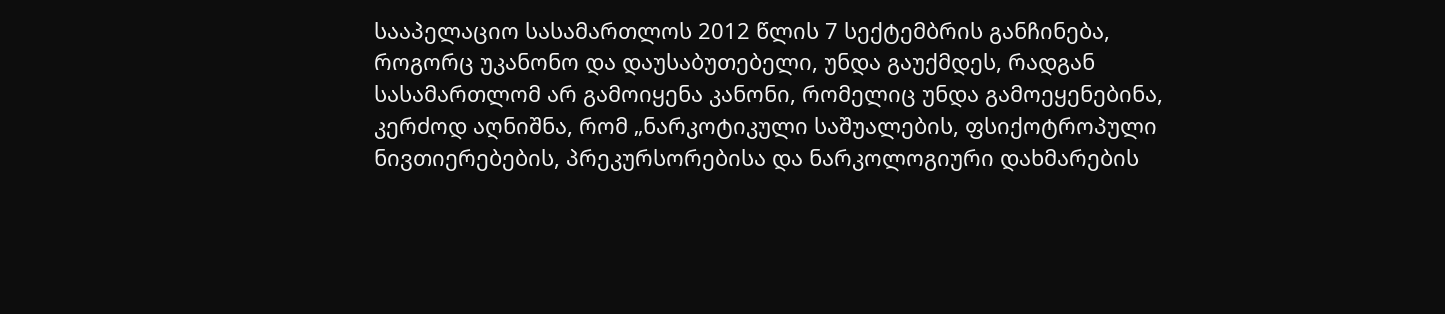სააპელაციო სასამართლოს 2012 წლის 7 სექტემბრის განჩინება, როგორც უკანონო და დაუსაბუთებელი, უნდა გაუქმდეს, რადგან სასამართლომ არ გამოიყენა კანონი, რომელიც უნდა გამოეყენებინა, კერძოდ აღნიშნა, რომ „ნარკოტიკული საშუალების, ფსიქოტროპული ნივთიერებების, პრეკურსორებისა და ნარკოლოგიური დახმარების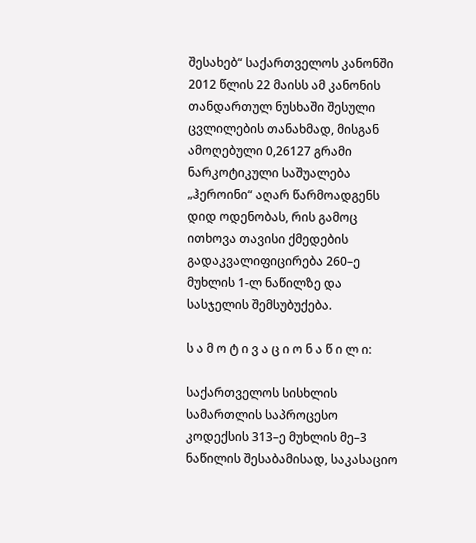შესახებ“ საქართველოს კანონში 2012 წლის 22 მაისს ამ კანონის თანდართულ ნუსხაში შესული ცვლილების თანახმად, მისგან ამოღებული 0,26127 გრამი ნარკოტიკული საშუალება „ჰეროინი“ აღარ წარმოადგენს დიდ ოდენობას, რის გამოც ითხოვა თავისი ქმედების გადაკვალიფიცირება 260–ე მუხლის 1-ლ ნაწილზე და სასჯელის შემსუბუქება.

ს ა მ ო ტ ი ვ ა ც ი ო ნ ა წ ი ლ ი:

საქართველოს სისხლის სამართლის საპროცესო კოდექსის 313–ე მუხლის მე–3 ნაწილის შესაბამისად, საკასაციო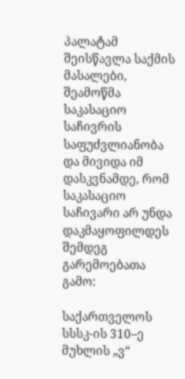პალატამ შეისწავლა საქმის მასალები, შეამოწმა საკასაციო საჩივრის საფუძვლიანობა და მივიდა იმ დასკვნამდე, რომ საკასაციო საჩივარი არ უნდა დაკმაყოფილდეს შემდეგ გარემოებათა გამო:

საქართველოს სსსკ-ის 310–ე მუხლის „ვ“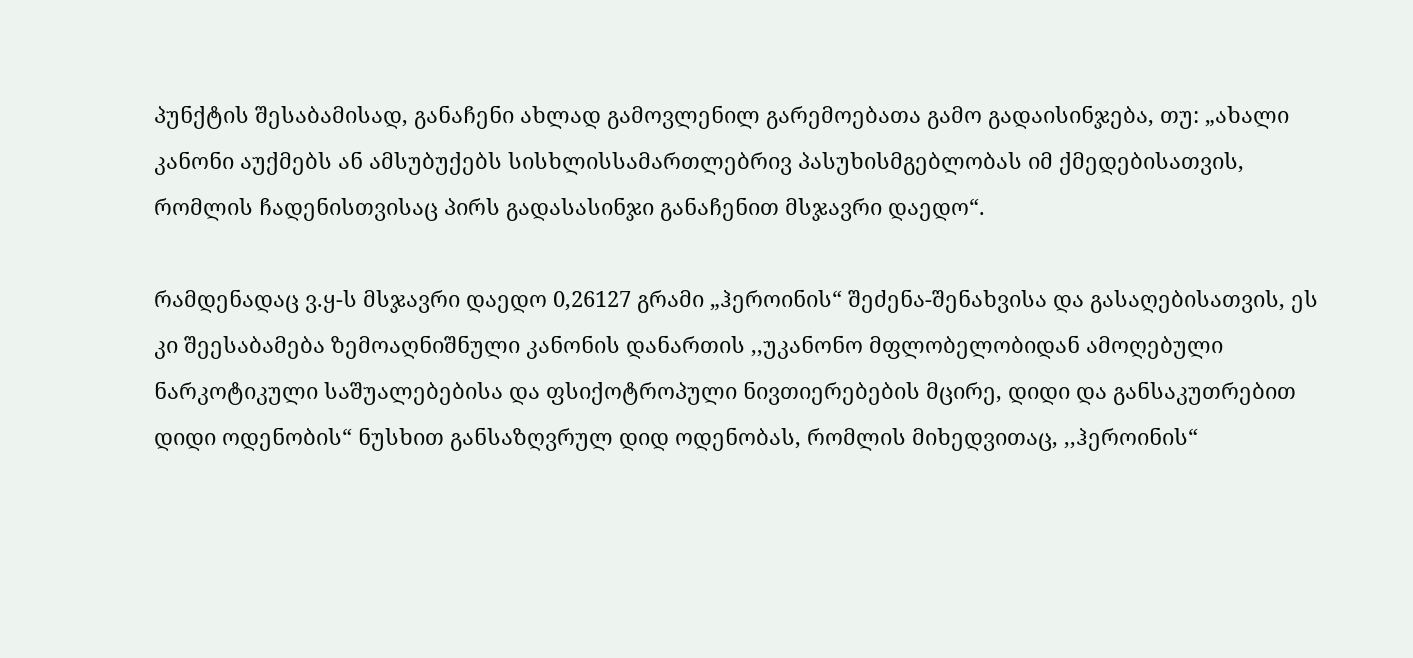პუნქტის შესაბამისად, განაჩენი ახლად გამოვლენილ გარემოებათა გამო გადაისინჯება, თუ: „ახალი კანონი აუქმებს ან ამსუბუქებს სისხლისსამართლებრივ პასუხისმგებლობას იმ ქმედებისათვის, რომლის ჩადენისთვისაც პირს გადასასინჯი განაჩენით მსჯავრი დაედო“.

რამდენადაც ვ.ყ-ს მსჯავრი დაედო 0,26127 გრამი „ჰეროინის“ შეძენა-შენახვისა და გასაღებისათვის, ეს კი შეესაბამება ზემოაღნიშნული კანონის დანართის ,,უკანონო მფლობელობიდან ამოღებული ნარკოტიკული საშუალებებისა და ფსიქოტროპული ნივთიერებების მცირე, დიდი და განსაკუთრებით დიდი ოდენობის“ ნუსხით განსაზღვრულ დიდ ოდენობას, რომლის მიხედვითაც, ,,ჰეროინის“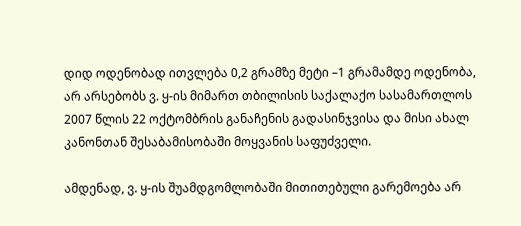დიდ ოდენობად ითვლება 0,2 გრამზე მეტი –1 გრამამდე ოდენობა, არ არსებობს ვ. ყ-ის მიმართ თბილისის საქალაქო სასამართლოს 2007 წლის 22 ოქტომბრის განაჩენის გადასინჯვისა და მისი ახალ კანონთან შესაბამისობაში მოყვანის საფუძველი.

ამდენად, ვ. ყ-ის შუამდგომლობაში მითითებული გარემოება არ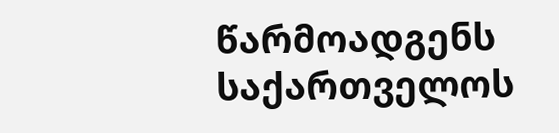წარმოადგენს საქართველოს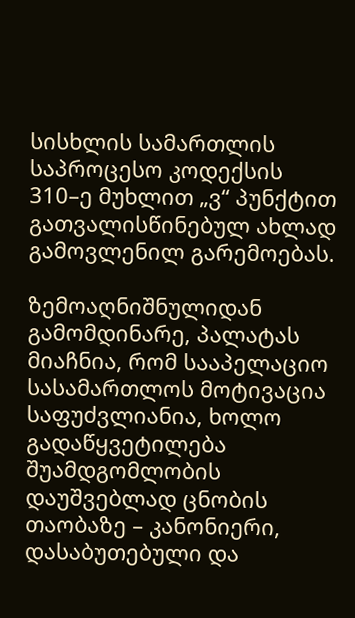სისხლის სამართლის საპროცესო კოდექსის 310–ე მუხლით „ვ“ პუნქტით გათვალისწინებულ ახლად გამოვლენილ გარემოებას.

ზემოაღნიშნულიდან გამომდინარე, პალატას მიაჩნია, რომ სააპელაციო სასამართლოს მოტივაცია საფუძვლიანია, ხოლო გადაწყვეტილება შუამდგომლობის დაუშვებლად ცნობის თაობაზე – კანონიერი, დასაბუთებული და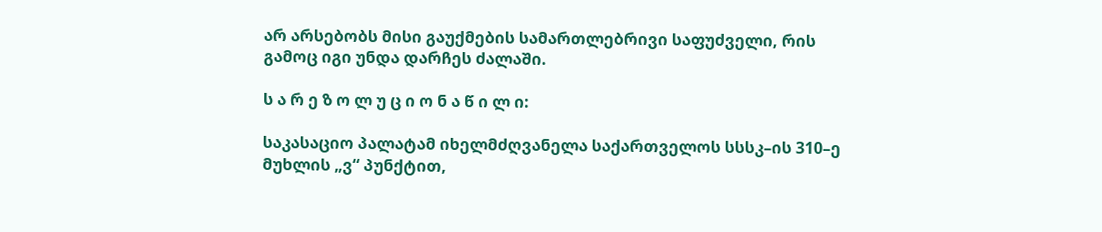არ არსებობს მისი გაუქმების სამართლებრივი საფუძველი, რის გამოც იგი უნდა დარჩეს ძალაში.

ს ა რ ე ზ ო ლ უ ც ი ო ნ ა წ ი ლ ი:

საკასაციო პალატამ იხელმძღვანელა საქართველოს სსსკ–ის 310–ე მუხლის „ვ“ პუნქტით,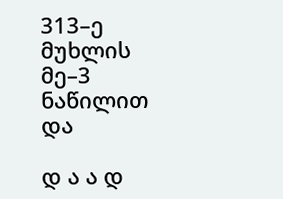313–ე მუხლის მე–3 ნაწილით და

დ ა ა დ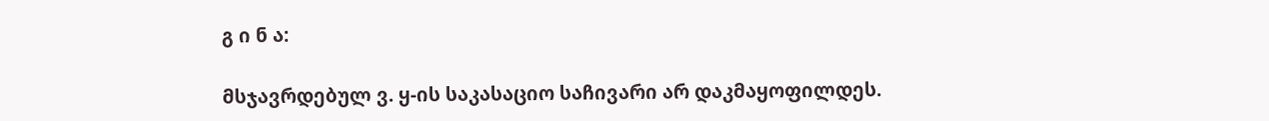გ ი ნ ა:

მსჯავრდებულ ვ. ყ-ის საკასაციო საჩივარი არ დაკმაყოფილდეს.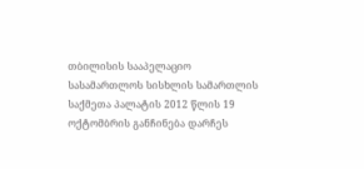თბილისის სააპელაციო სასამართლოს სისხლის სამართლის საქმეთა პალატის 2012 წლის 19 ოქტომბრის განჩინება დარჩეს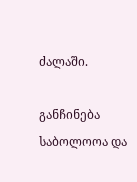ძალაში.

განჩინება საბოლოოა და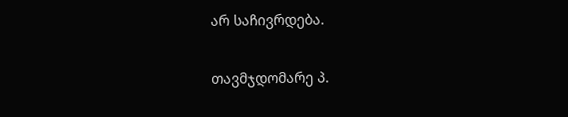არ საჩივრდება.

თავმჯდომარე პ.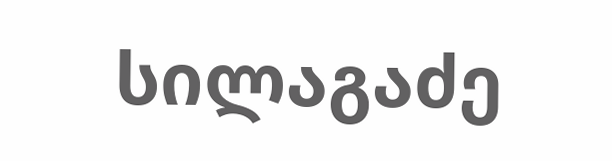სილაგაძე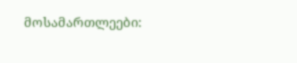მოსამართლეები: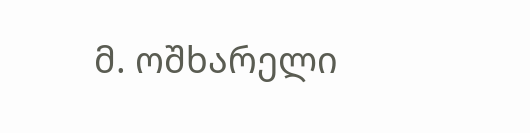მ. ოშხარელი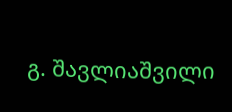გ. შავლიაშვილი